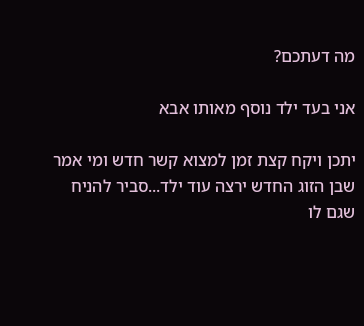מה דעתכם?

אני בעד ילד נוסף מאותו אבא

יתכן ויקח קצת זמן למצוא קשר חדש ומי אמר שבן הזוג החדש ירצה עוד ילד...סביר להניח שגם לו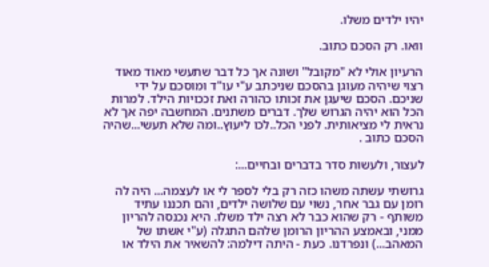יהיו ילדים משלו.

וואו. רק הסכם כתוב.

הרעיון אולי לא "מקובל" ושונה אך כל דבר שתעשי מאוד מאוד רצוי שיהיה מעוגן בהסכם שניכתב ע"י עו"ד ומוסכם על ידי שניכם. הסכם שיעגן את זכותו כהורה ואת זככויות הילד. למרות הכל הוא יהיה הגרוש שלך. דברים משתנים. המחשבה יפה אך לא נראית לי מציאותית. לפני הכל..לכו ליעוץ..ומה שלא תעשי...שהיה הסכם כתוב .

לעצור, ולעשות סדר בדברים ובחיים...:

גרושתי עשתה משהו כזה רק בלי לספר לי או לעצמה... היה לה רומן עם גבר אחר, נשוי עם שלושה ילדים, והם תכננו עתיד משותף - רק שהוא כבר לא רצה ילד משלו. היא נכנסה להריון ממני, ובאמצע ההריון הרומן שלהם התגלה (ע"י אשתו של המאהב...) ונפרדנו. כעת - היתה דילמה: להשאיר את הילד או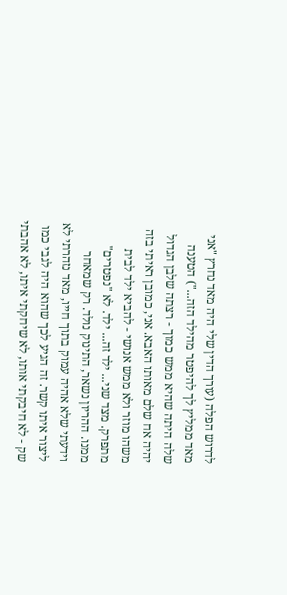לדרוש הפלה (עורך הדין שלי היה מאד נחרץ "אני מאד ממליץ לך להיפטר מהילד הזה...") הטענה שלה היתה שהיא ממש כמוך - רצתה שלבן הגדול יהיה אח שלם מאותו האבא. אני, כמובן ראיתי בזה משהו מוזר ולא ממש אנושי - להביא ילד לבית מתפרק. מצד שני... ילד זה... ילד. לא "נפטרים" ממנו. ההריון נשאר, התינוק נולד. רק שמאחר וידעתי שלא אהיה עמוק בתוך חייו, מאד נזהרתי לא ליצור איתו קשר. זה הגיע לכך שהוא היה לגבי כמו שק - לא חיבקתי אותו, לא שיחקתי איתו, לא אהבתי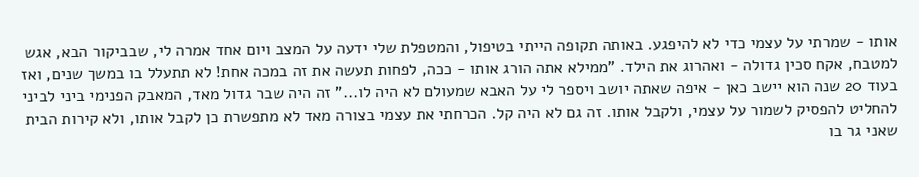אותו - שמרתי על עצמי כדי לא להיפגע. באותה תקופה הייתי בטיפול, והמטפלת שלי ידעה על המצב ויום אחד אמרה לי, שבביקור הבא, אגש למטבח, אקח סכין גדולה - ואהרוג את הילד. "ממילא אתה הורג אותו - ככה, לפחות תעשה את זה במכה אחת! לא תתעלל בו במשך שנים, ואז בעוד 20 שנה הוא יישב כאן - איפה שאתה יושב ויספר לי על האבא שמעולם לא היה לו..." זה היה שבר גדול מאד, המאבק הפנימי ביני לביני להחליט להפסיק לשמור על עצמי, ולקבל אותו. זה גם לא היה קל. הכרחתי את עצמי בצורה מאד לא מתפשרת כן לקבל אותו, ולא קירות הבית שאני גר בו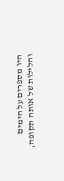היו מספרים על הימים והלילות של אותה תקופה,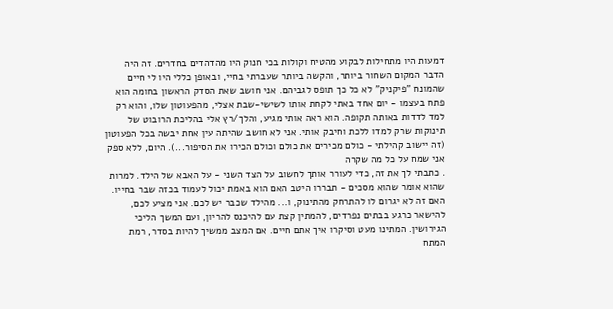דמעות היו מתחילות לבקוע מהטיח וקולות בכי חנוק היו מהדהדים בחדרים. זה היה הדבר המקום השחור ביותר, והקשה ביותר שעברתי בחיי, ובאופן כללי היו לי חיים שהמונח "פיקניק" לא כל כך תופס לגביהם. אני חושב שאת הסדק הראשון בחומה הוא פתח בעצמו - יום אחד באתי לקחת אותו לשישי-שבת אצלי, מהפעוטון שלו, והוא רק למד לדדות באותה תקופה. הוא ראה אותי מגיע, והלך/רץ אלי בהליכת הרובוט של תינוקות שרק למדו ללכת וחיבק אותי. אני לא חושב שהיתה עין אחת יבשה בכל הפעוטון (זה יישוב קהילתי - כולם מכירים את כולם וכולם הכירו את הסיפור...). היום, ללא ספק אני שמח על כל מה שקרה
. כתבתי לך את זה, כדי לעורר אותך לחשוב על הצד השני - על האבא של הילד. למרות שהוא אומר שהוא מסכים - תבררו היטב האם הוא באמת יכול לעמוד בכזה שבר בחייו. האם זה לא יגרום לו להתרחק מהתינוק, ו... מהילד שכבר יש לכם. אני מציע לכם, להישאר כרגע בבתים נפרדים, להמתין קצת עם להיכנס להריון, ועם המשך הליכי הגירושין. המתינו מעט וסיקרו איך אתם חיים. אם המצב ממשיך להיות בסדר, רמת המתח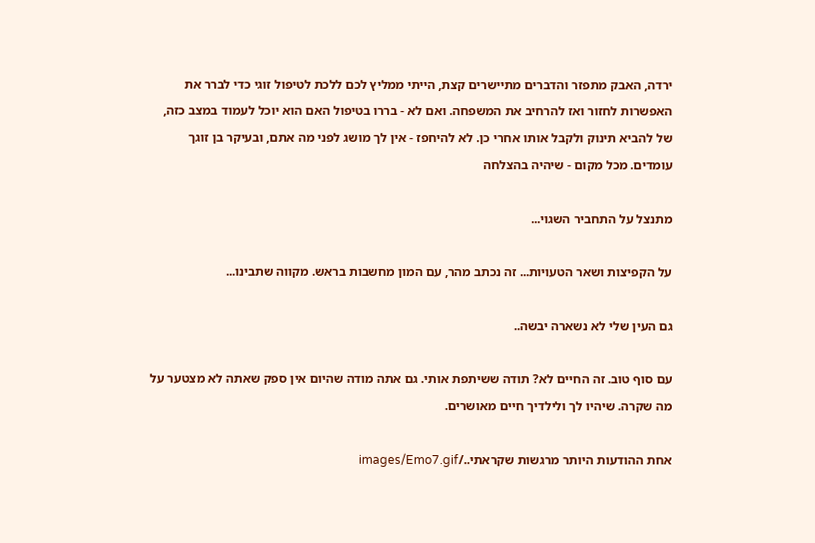ירדה, האבק מתפזר והדברים מתיישרים קצת, הייתי ממליץ לכם ללכת לטיפול זוגי כדי לברר את האפשרות לחזור ואז להרחיב את המשפחה. ואם לא - בררו בטיפול האם הוא יוכל לעמוד במצב כזה, של להביא תינוק ולקבל אותו אחרי כן. לא להיחפז - אין לך מושג לפני מה אתם, ובעיקר בן זוגך עומדים. מכל מקום - שיהיה בהצלחה

מתנצל על התחביר השגוי...

על הקפיצות ושאר הטעויות... זה נכתב מהר, עם המון מחשבות בראש. מקווה שתבינו...

גם העין שלי לא נשארה יבשה..

עם סוף טוב. זה החיים לא? תודה ששיתפת אותי. גם אתה מודה שהיום אין ספק שאתה לא מצטער על מה שקרה. שיהיו לך ולילדיך חיים מאושרים.

אחת ההודעות היותר מרגשות שקראתי../images/Emo7.gif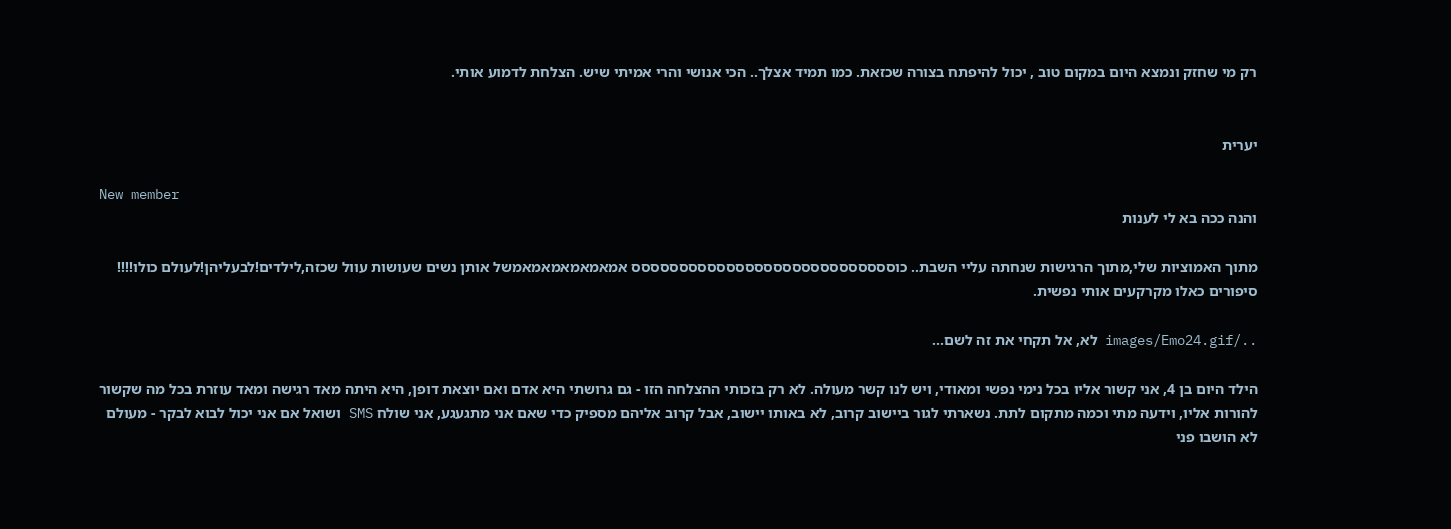רק מי שחזק ונמצא היום במקום טוב , יכול להיפתח בצורה שכזאת. כמו תמיד אצלך.. הכי אנושי והרי אמיתי שיש. הצלחת לדמוע אותי.


יערית

New member
והנה ככה בא לי לענות

מתוך האמוציות שלי,מתוך הרגישות שנחתה עליי השבת.. כוסססססססססססססססססססססססססססס אמאמאמאמאמאמשל אותן נשים שעושות עוול שכזה,לילדים!לבעליהן!לעולם כולו!!!! סיפורים כאלו מקרקעים אותי נפשית.

../images/Emo24.gif לא, אל תקחי את זה לשם...

הילד היום בן 4, אני קשור אליו בכל נימי נפשי ומאודי, ויש לנו קשר מעולה. לא רק בזכותי ההצלחה הזו - גם גרושתי היא אדם ואם יוצאת דופן, היא היתה מאד רגישה ומאד עוזרת בכל מה שקשור להורות אליו, וידעה מתי וכמה מתקום לתת. נשארתי לגור ביישוב קרוב, לא באותו יישוב, אבל קרוב אליהם מספיק כדי שאם אני מתגעגע, אני שולח SMS ושואל אם אני יכול לבוא לבקר - מעולם לא הושבו פני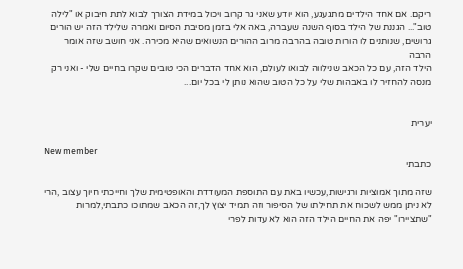ריקם. אם אחד הילדים מתגעגע, הוא יודע שאני גר קרוב ויכול במידת הצורך לבוא לתת חיבוק או "לילה טוב"... הגננת של הילד בסוף השנה שעברה, באה אלי בזמן מסיבת הסיום ואמרה שלילד הזה יש הורים גרושים, שנותנים לו הורות טובה בהרבה מרוב ההורים הנשואים שהיא מכירה. אני חושב שזה אומר הרבה
הילד הזה, עם כל הכאב שנילווה לבואו לעולם, הוא אחד הדברים הכי טובים שקרו בחיים שלי - ואני רק מנסה להחזיר לו באבהות שלי על כל הטוב שהוא נותן לי בכל יום...


יערית

New member
כתבתי

שזה מתוך אמוציות ורגישות,עכשיו באת עם התוספת המעודדת והאופטימית שלך וחייכתי חיוך עצוב ,הרי לא ניתן ממש לשכוח את תחילתו של הסיפור וזה תמיד יצוץ לך,זה הכאב שמתוכו כתבתי,למרות "שתציירו" יפה את החיים הילד הזה הוא לא עדות לפרי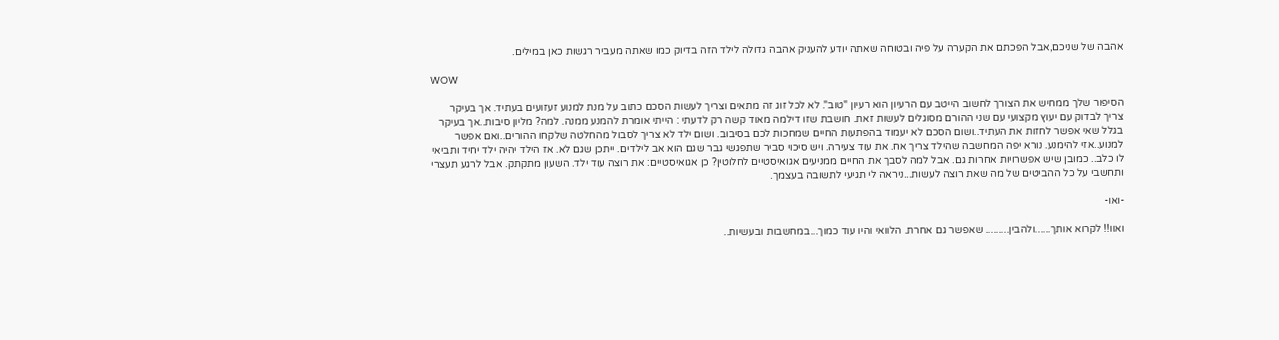אהבה של שניכם,אבל הפכתם את הקערה על פיה ובטוחה שאתה יודע להעניק אהבה גדולה לילד הזה בדיוק כמו שאתה מעביר רגשות כאן במילים.

WOW

הסיפור שלך ממחיש את הצורך לחשוב הייטב עם הרעיון הוא רעיון "טוב". לא לכל זוג זה מתאים וצריך לעשות הסכם כתוב על מנת למנוע זעזועים בעתיד. אך בעיקר צריך לבדוק עם יעוץ מקצועי עם שני ההורם מסוגלים לעשות זאת. חושבת שזו דילמה מאוד קשה רק לדעתי : הייתי אומרת להמנע ממנה. למה? מליון סיבות..אך בעיקר בגלל שאי אפשר לחזות את העתיד..ושום הסכם לא יעמוד בהפתעות החיים שמחכות לכם בסיבוב. ושום ילד לא צריך לסבול מהחלטה שלקחו ההורים..ואם אפשר למנוע..אזי להימנע. נורא יפה המחשבה שהילד צריך אח. את עוד צעירה. ויש סיכוי סביר שתפגשי גבר שגם הוא אב לילדים. ייתכן שגם לא. אז הילד יהיה ילד יחיד ותביאי לו כלב.. כמובן שיש אפשרויות אחרות גם. אבל למה לסבך את החיים ממניעים אגואיסטיים לחלוטין? כן אגואיסטיים: את רוצה עוד ילד. השעון מתקתק. אבל לרגע תעצרי ותחשבי על כל ההביטים של מה שאת רוצה לעשות...ניראה לי תגיעי לתשובה בעצמך.

-ואו-

ואוו!! לקרוא אותך......ולהבין......... שאפשר גם אחרת. הלוואי והיו עוד כמוך...במחשבות ובעשיות..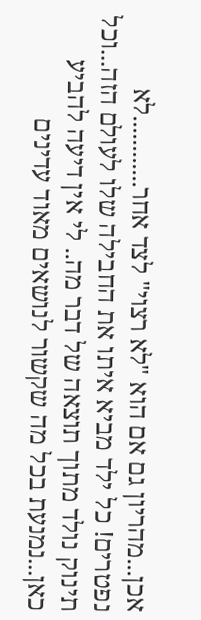אכן...מהריון גם אם הוא "לא רצוי" לצד אחר............לא נפטרים! כל ילד מביא איתו את החבילה שלו לעולם הזה...וכל תינוק נולד מתוך תוצאה של דבר מה.. לי אין דיעה להביע כאן...נמנעת בכל מה שקשור לנושאים מאוד עדינים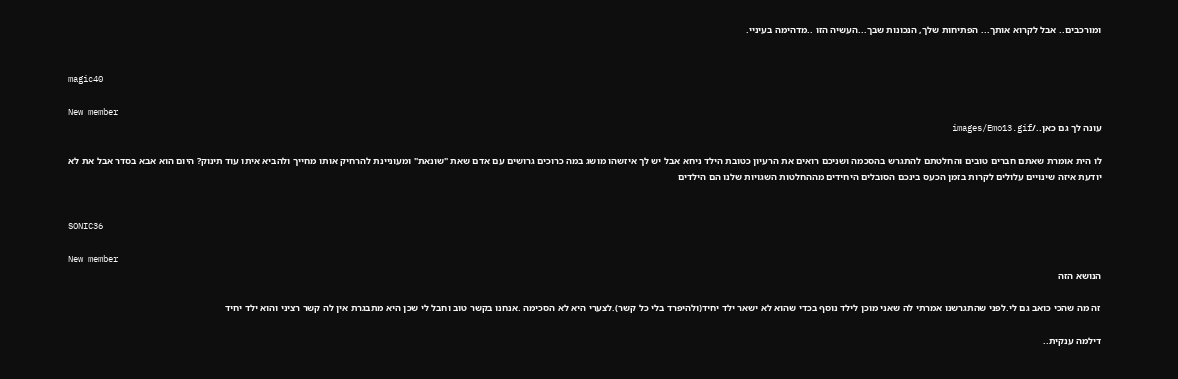ומורכבים.. אבל לקרוא אותך... הפתיחות שלך, הנכונות שבך...העשיה הזו ..מדהימה בעיניי.


magic40

New member
עונה לך גם כאן../images/Emo13.gif

לו הית אומרת שאתם חברים טובים והחלטתם להתגרש בהסכמה ושניכם רואים את הרעיון כטובת הילד ניחא אבל יש לך איזשהו מושג במה כרוכים גרושים עם אדם שאת "שונאת" ומעוניינת להרחיק אותו מחייך ולהביא איתו עוד תינוק? היום הוא אבא בסדר אבל את לא יודעת איזה שינויים עלולים לקרות בזמן הכעס בינכם הסובלים היחידים מההחלטות השגויות שלנו הם הילדים


SONIC36

New member
הנושא הזה

זה מה שהכי כואב גם לי.לפני שהתגרשנו אמרתי לה שאני מוכן לילד נוסף בכדי שהוא לא ישאר ילד יחיד(ולהיפרד בלי כל קשר).לצערי היא לא הסכימה .אנחנו בקשר טוב וחבל לי שכן היא מתבגרת אין לה קשר רציני והוא ילד יחיד

דילמה ענקית..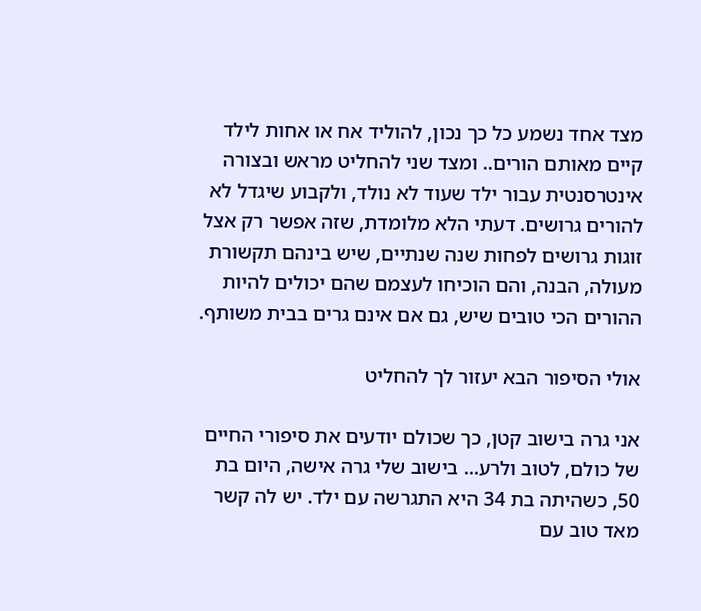מצד אחד נשמע כל כך נכון, להוליד אח או אחות לילד קיים מאותם הורים.. ומצד שני להחליט מראש ובצורה אינטרסנטית עבור ילד שעוד לא נולד, ולקבוע שיגדל לא להורים גרושים. דעתי הלא מלומדת, שזה אפשר רק אצל זוגות גרושים לפחות שנה שנתיים, שיש בינהם תקשורת מעולה, הבנה, והם הוכיחו לעצמם שהם יכולים להיות ההורים הכי טובים שיש, גם אם אינם גרים בבית משותף.

אולי הסיפור הבא יעזור לך להחליט

אני גרה בישוב קטן, כך שכולם יודעים את סיפורי החיים של כולם, לטוב ולרע... בישוב שלי גרה אישה, היום בת 50, כשהיתה בת 34 היא התגרשה עם ילד. יש לה קשר מאד טוב עם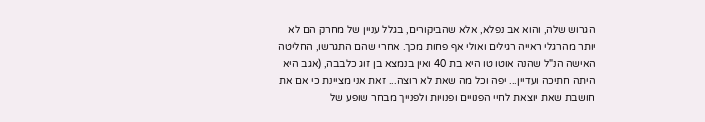הגרוש שלה, והוא אב נפלא, אלא שהביקורים, בגלל עניין של מחרק הם לא יותר מהרגלי ראייה רגילים ואולי אף פחות מכך. אחרי שהם התגרשו, החליטה האישה הנ"ל שהנה אוטו טו היא בת 40 ואין בנמצא בן זוג כלבבה, (אגב היא היתה חתיכה ועדיין... יפה וכל מה שאת לא רוצה... זאת אני מציינת כי אם את חושבת שאת יוצאת לחיי הפנויים ופנויות ולפנייך מבחר שופע של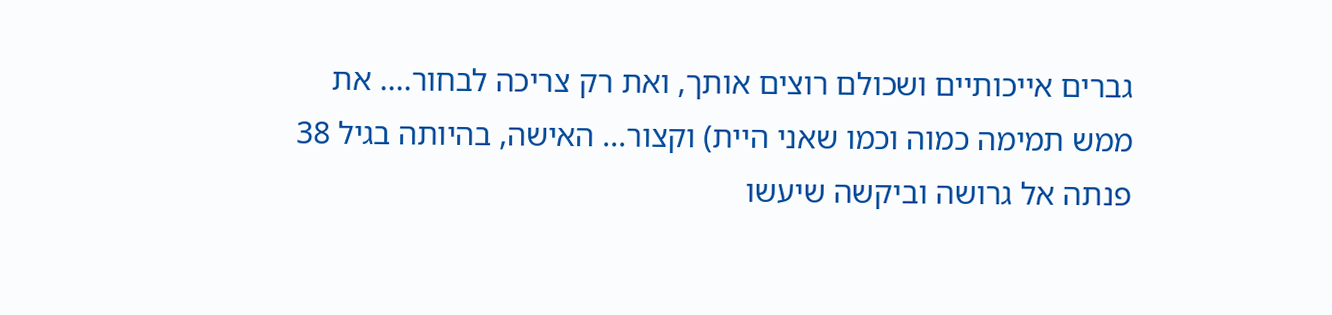גברים אייכותיים ושכולם רוצים אותך, ואת רק צריכה לבחור.... את ממש תמימה כמוה וכמו שאני היית) וקצור... האישה, בהיותה בגיל 38 פנתה אל גרושה וביקשה שיעשו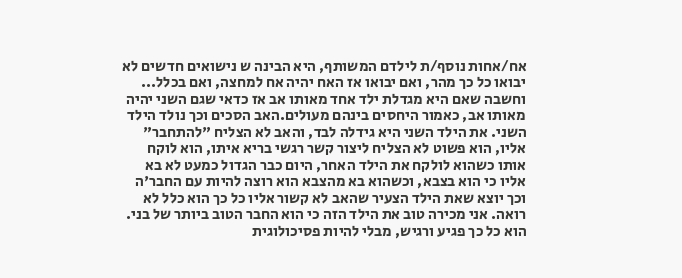אח/אחות נוסף/ת לילדם המשותף, היא הבינה ש נישואים חדשים לא יבואו כל כך מהר, ואם יבואו אז האח יהיה אח למחצה, ואם בכלל... וחשבה שאם היא מגדלת ילד אחד מאותו אב אז כדאי שגם השני יהיה מאותו אב, כאמור היחסים בינהם מעולים.האב הסכים וכך נולד הילד השני. את הילד השני היא גידלה לבד, והאב לא הצליח "להתחבר" אליו, הוא פשוט לא הצליח ליצור קשר רגשי בריא איתו, הוא לוקח אותו כשהוא לולקח את הילד האחר, היום כבר הגדול כמעט לא בא אליו כי הוא בצבא, וכשהוא בא מהצבא הוא רוצה להיות עם החבר'ה וכך יוצא שאת הילד הצעיר שהאב לא קשור אליו כל כך הוא כלל לא רואה. אני מכירה טוב את הילד הזה כי הוא החבר הטוב ביותר של בני. הוא כל כך פגיע ורגיש, מבלי להיות פסיכולוגית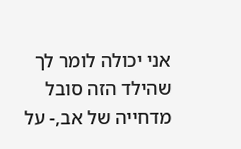אני יכולה לומר לך שהילד הזה סובל מדחייה של אב,- על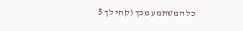כל המשתמע מכך (קחי לך 5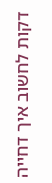דקות לחשוב איך דחייה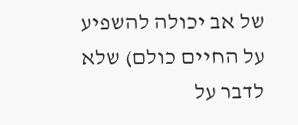של אב יכולה להשפיע על החיים כולם) שלא לדבר על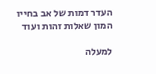העדר דמות של אב בחייו המון שאלות זהות ועוד

למעלה